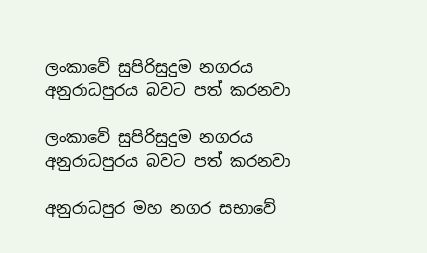ලංකාවේ සුපිරිසුදුම නගරය අනුරාධපුරය බවට පත් කරනවා

ලංකාවේ සුපිරිසුදුම නගරය අනුරාධපුරය බවට පත් කරනවා

අනුරාධපුර මහ නගර සභාවේ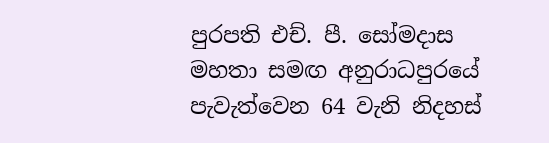පුරපති එච්. පී. සෝමදාස මහතා සමඟ අනුරාධපුරයේ පැවැත්වෙන 64 වැනි නිදහස්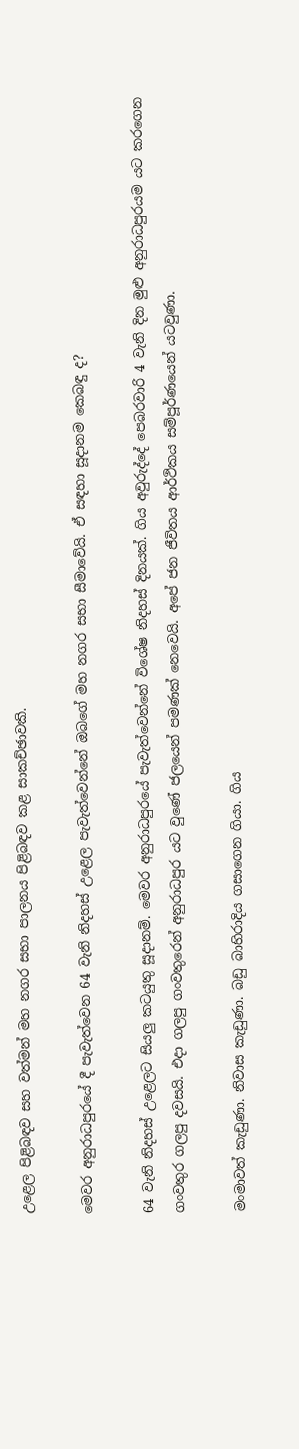උළෙල පිළිබඳව සහ වත්මන් මහ නගර සභා පාලනය පිළිබඳව කළ සාකච්ඡාවකි.

මෙවර අනුරාධපුරයේ දී පැවැත්වෙන 64 වැනි නිදහස් උළෙල පැවැත්වෙන්නේ ඔබගේ මහ නගර සභා සීමාවේයි. ඒ සඳහා සූදානම කෙබඳු ද?

64 වැනි නිදහස් උළෙලට සියලු කටයුතු සූදානම්. මෙවර අනුරාධපුරයේ පැවැත්වෙන්නේ විශේෂ නිදහස් දිනයක්. ගිය අවුරුද්දේ පෙබරවාරි 4 වැනි දින මුළු අනුරාධපුරයම යට කරගෙන ගංවතුර ගලපු දවසයි. එදා ගලපු ගංවතුරෙන් අනුරාධපුර යට වුණේ ජලයෙන් පමණක් නෙවෙයි. අපේ ජන ජීවිතය ආර්ථිකය සම්පූර්ණයෙන් යටවුණා.

මංමාවත් කැඩුණා. නිවාස කැඩුණා. බඩු බාහිරාදිය ගසාගෙන ගියා. ගිය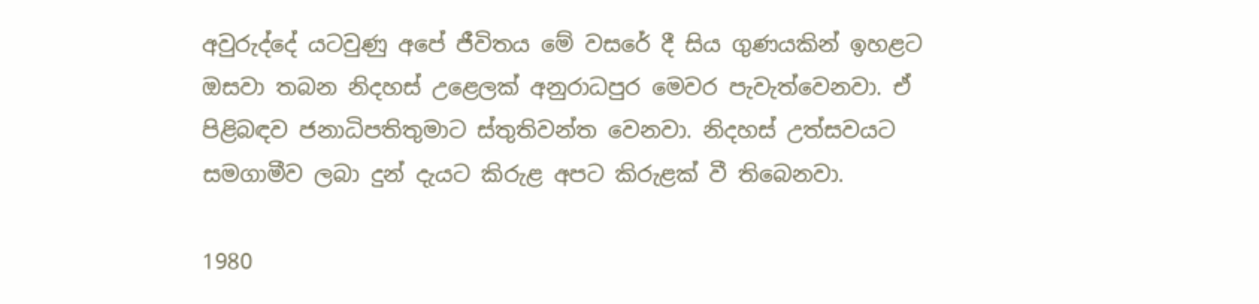අවුරුද්දේ යටවුණු අපේ ජීවිතය මේ වසරේ දී සිය ගුණයකින් ඉහළට ඔසවා තබන නිදහස් උළෙලක් අනුරාධපුර මෙවර පැවැත්වෙනවා. ඒ පිළිබඳව ජනාධිපතිතුමාට ස්තුතිවන්ත වෙනවා. නිදහස් උත්සවයට සමගාමීව ලබා දුන් දැයට කිරුළ අපට කිරුළක් වී තිබෙනවා.

1980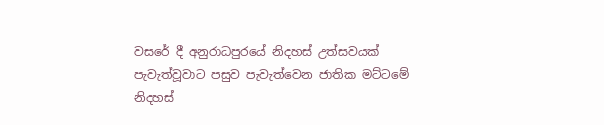වසරේ දී අනුරාධපුරයේ නිදහස් උත්සවයක් පැවැත්වූවාට පසුව පැවැත්වෙන ජාතික මට්ටමේ නිදහස්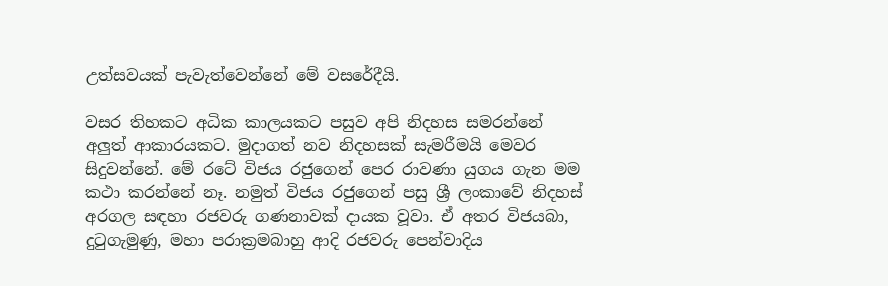උත්සවයක් පැවැත්වෙන්නේ මේ වසරේදීයි.

වසර තිහකට අධික කාලයකට පසුව අපි නිදහස සමරන්නේ අලුත් ආකාරයකට. මුදාගත් නව නිදහසක් සැමරීමයි මෙවර සිදුවන්නේ. මේ රටේ විජය රජුගෙන් පෙර රාවණා යුගය ගැන මම කථා කරන්නේ නෑ. නමුත් විජය රජුගෙන් පසු ශ්‍රී ලංකාවේ නිදහස් අරගල සඳහා රජවරු ගණනාවක් දායක වූවා. ඒ අතර විජයබා, දුටුගැමුණු, මහා පරාක්‍රමබාහු ආදි රජවරු පෙන්වාදිය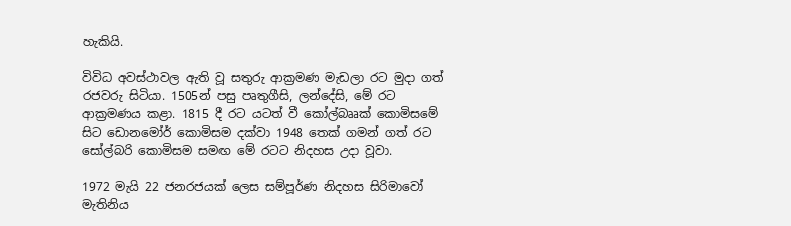හැකියි.

විවිධ අවස්ථාවල ඇති වූ සතුරු ආක්‍රමණ මැඩලා රට මුදා ගත් රජවරු සිටියා. 1505න් පසු පෘතුගීසි, ලන්දේසි, මේ රට ආක්‍රමණය කළා. 1815 දී රට යටත් වී කෝල්බෲක් කොමිසමේ සිට ඩොනමෝර් කොමිසම දක්වා 1948 තෙක් ගමන් ගත් රට සෝල්බරි කොමිසම සමඟ මේ රටට නිදහස උදා වූවා.

1972 මැයි 22 ජනරජයක් ලෙස සම්පූර්ණ නිදහස සිරිමාවෝ මැතිනිය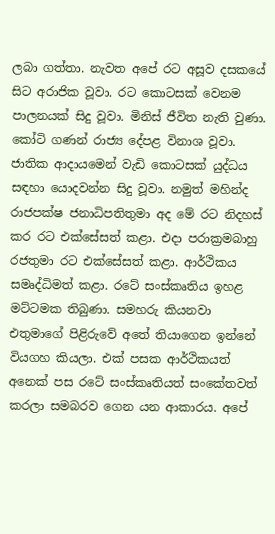ලබා ගත්තා. නැවත අපේ රට අසූව දසකයේ සිට අරාජික වූවා. රට කොටසක් වෙනම පාලනයක් සිදු වූවා. මිනිස් ජීවිත නැති වුණා. කෝටි ගණන් රාජ්‍ය දේපළ විනාශ වූවා. ජාතික ආදායමෙන් වැඩි කොටසක් යුද්ධය සඳහා යොදවන්න සිදු වූවා. නමුත් මහින්ද රාජපක්ෂ ජනාධිපතිතුමා අද මේ රට නිදහස් කර රට එක්සේසත් කළා. එදා පරාක්‍රමබාහු රජතුමා රට එක්සේසත් කළා. ආර්ථිකය සමෘද්ධිමත් කළා. රටේ සංස්කෘතිය ඉහළ මට්ටමක තිබුණා. සමහරු කියනවා එතුමාගේ පිළිරුවේ අතේ තියාගෙන ඉන්නේ වියගහ කියලා. එක් පසක ආර්ථිකයත් අනෙක් පස රටේ සංස්කෘතියත් සංකේතවත් කරලා සමබරව ගෙන යන ආකාරය. අපේ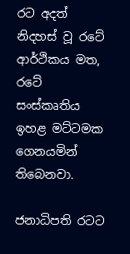රට අදත් නිදහස් වූ රටේ ආර්ථිකය මත, රටේ සංස්කෘතිය ඉහළ මට්ටමක ගෙනයමින් තිබෙනවා.

ජනාධිපති රටට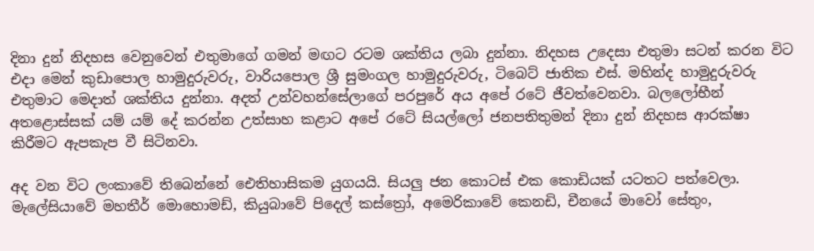දිනා දුන් නිදහස වෙනුවෙන් එතුමාගේ ගමන් මඟට රටම ශක්තිය ලබා දුන්නා. නිදහස උදෙසා එතුමා සටන් කරන විට එදා මෙන් කුඩාපොල හාමුදුරුවරු, වාරියපොල ශ්‍රී සුමංගල හාමුදුරුවරු, ටිබෙට් ජාතික එස්. මහින්ද හාමුදුරුවරු එතුමාට මෙදාත් ශක්තිය දුන්නා. අදත් උන්වහන්සේලාගේ පරපුරේ අය අපේ රටේ ජීවත්වෙනවා. බලලෝභීන් අතළොස්සක් යම් යම් දේ කරන්න උත්සාහ කළාට අපේ රටේ සියල්ලෝ ජනපතිතුමන් දිනා දුන් නිදහස ආරක්ෂා කිරීමට ඇපකැප වී සිටිනවා.

අද වන විට ලංකාවේ තිබෙන්නේ ඓතිහාසිකම යුගයයි. සියලු ජන කොටස් එක කොඩියක් යටතට පත්වෙලා. මැලේසියාවේ මහතීර් මොහොමඩ්, කියුබාවේ පිදෙල් කස්ත්‍රෝ, අමෙරිකාවේ කෙනඩි, චීනයේ මාවෝ සේතුං,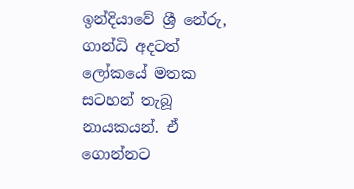ඉන්දියාවේ ශ්‍රී නේරු, ගාන්ධි අදටත් ලෝකයේ මතක සටහන් තැබූ නායකයන්. ඒ ගොන්නට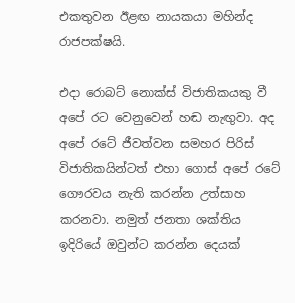එකතුවන ඊළඟ නායකයා මහින්ද රාජපක්ෂයි.

එදා රොබට් නොක්ස් විජාතිකයකු වී අපේ රට වෙනුවෙන් හඬ නැඟුවා. අද අපේ රටේ ජීවත්වන සමහර පිරිස් විජාතිකයින්ටත් එහා ගොස් අපේ රටේ ගෞරවය නැති කරන්න උත්සාහ කරනවා. නමුත් ජනතා ශක්තිය ඉදිරියේ ඔවුන්ට කරන්න දෙයක්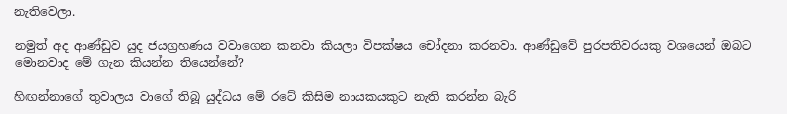නැතිවෙලා.

නමුත් අද ආණ්ඩුව යුද ජයග්‍රහණය වවාගෙන කනවා කියලා විපක්ෂය චෝදනා කරනවා. ආණ්ඩුවේ පුරපතිවරයකු වශයෙන් ඔබට මොනවාද මේ ගැන කියන්න තියෙන්නේ?

හිඟන්නාගේ තුවාලය වාගේ තිබූ යුද්ධය මේ රටේ කිසිම නායකයකුට නැති කරන්න බැරි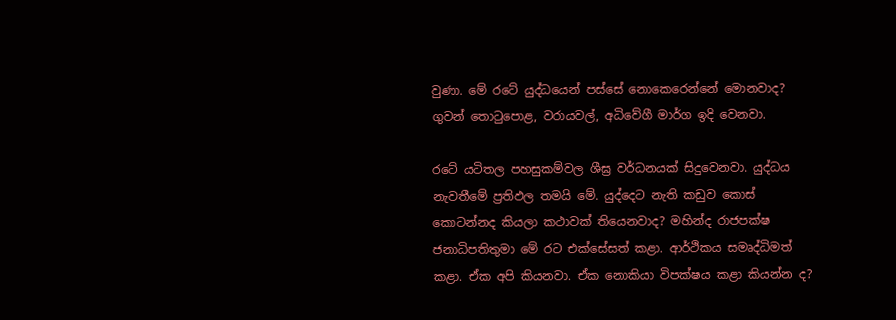වුණා. මේ රටේ යුද්ධයෙන් පස්සේ නොකෙරෙන්නේ මොනවාද? ගුවන් තොටුපොළ, වරායවල්, අධිවේගී මාර්ග ඉදි වෙනවා.

රටේ යටිතල පහසුකම්වල ශීඝ්‍ර වර්ධනයක් සිදුවෙනවා. යුද්ධය නැවතීමේ ප්‍රතිඵල තමයි මේ. යුද්දෙට නැති කඩුව කොස් කොටන්නද කියලා කථාවක් තියෙනවාද? මහින්ද රාජපක්ෂ ජනාධිපතිතුමා මේ රට එක්සේසත් කළා. ආර්ථිකය සමෘද්ධිමත් කළා. ඒක අපි කියනවා. ඒක නොකියා විපක්ෂය කළා කියන්න ද?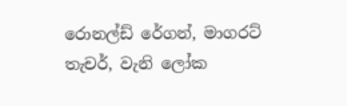රොනල්ඩ් රේගන්, මාගරට් තැචර්, වැනි ලෝක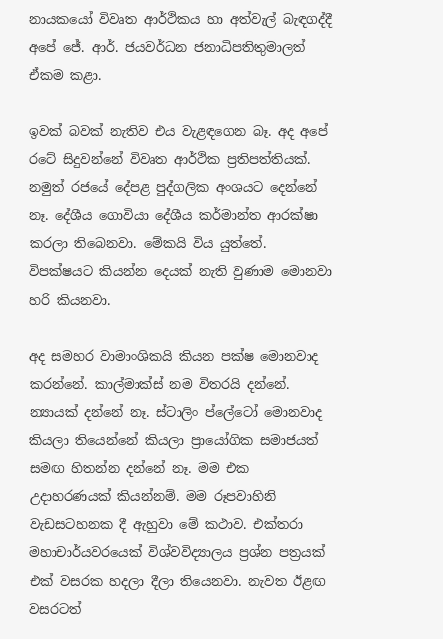නායකයෝ විවෘත ආර්ථිකය හා අත්වැල් බැඳගද්දී අපේ ජේ. ආර්. ජයවර්ධන ජනාධිපතිතුමාලත් ඒකම කළා.

ඉවක් බවක් නැතිව එය වැළඳගෙන බෑ. අද අපේ රටේ සිදුවන්නේ විවෘත ආර්ථික ප්‍රතිපත්තියක්. නමුත් රජයේ දේපළ පුද්ගලික අංශයට දෙන්නේ නෑ. දේශීය ගොවියා දේශීය කර්මාන්ත ආරක්ෂා කරලා තිබෙනවා. මේකයි විය යුත්තේ. විපක්ෂයට කියන්න දෙයක් නැති වුණාම මොනවා හරි කියනවා.

අද සමහර වාමාංශිකයි කියන පක්ෂ මොනවාද කරන්නේ. කාල්මාක්ස් නම විතරයි දන්නේ. න්‍යායක් දන්නේ නෑ. ස්ටාලිං ප්ලේටෝ මොනවාද කියලා තියෙන්නේ කියලා ප්‍රායෝගික සමාජයත් සමඟ හිතන්න දන්නේ නෑ. මම එක උදාහරණයක් කියන්නම්. මම රූපවාහිනි වැඩසටහනක දී ඇහුවා මේ කථාව. එක්තරා මහාචාර්යවරයෙක් විශ්වවිද්‍යාලය ප්‍රශ්න පත්‍රයක් එක් වසරක හදලා දීලා තියෙනවා. නැවත ඊළඟ වසරටත්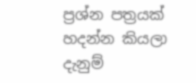ප්‍රශ්න පත්‍රයක් හදන්න කියලා දැනුම්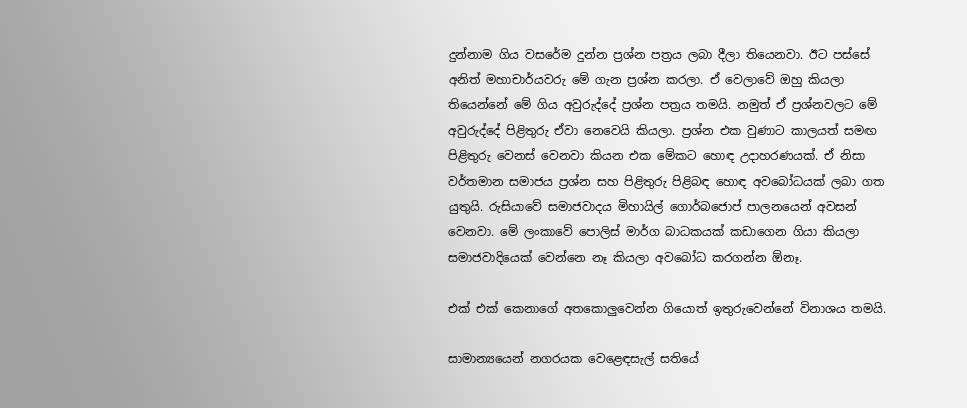දුන්නාම ගිය වසරේම දුන්න ප්‍රශ්න පත්‍රය ලබා දීලා තියෙනවා. ඊට පස්සේ අනිත් මහාචාර්යවරු මේ ගැන ප්‍රශ්න කරලා. ඒ වෙලාවේ ඔහු කියලා තියෙන්නේ මේ ගිය අවුරුද්දේ ප්‍රශ්න පත්‍රය තමයි. නමුත් ඒ ප්‍රශ්නවලට මේ අවුරුද්දේ පිළිතුරු ඒවා නෙවෙයි කියලා. ප්‍රශ්න එක වුණාට කාලයත් සමඟ පිළිතුරු වෙනස් වෙනවා කියන එක මේකට හොඳ උදාහරණයක්. ඒ නිසා වර්තමාන සමාජය ප්‍රශ්න සහ පිළිතුරු පිළිබඳ හොඳ අවබෝධයක් ලබා ගත යුතුයි. රුසියාවේ සමාජවාදය මිහායිල් ගොර්බජොප් පාලනයෙන් අවසන් වෙනවා. මේ ලංකාවේ පොලිස් මාර්ග බාධකයක් කඩාගෙන ගියා කියලා සමාජවාදියෙක් වෙන්නෙ නෑ කියලා අවබෝධ කරගන්න ඕනෑ.

එක් එක් කෙනාගේ අතකොලුවෙන්න ගියොත් ඉතුරුවෙන්නේ විනාශය තමයි.

සාමාන්‍යයෙන් නගරයක වෙළෙඳසැල් සතියේ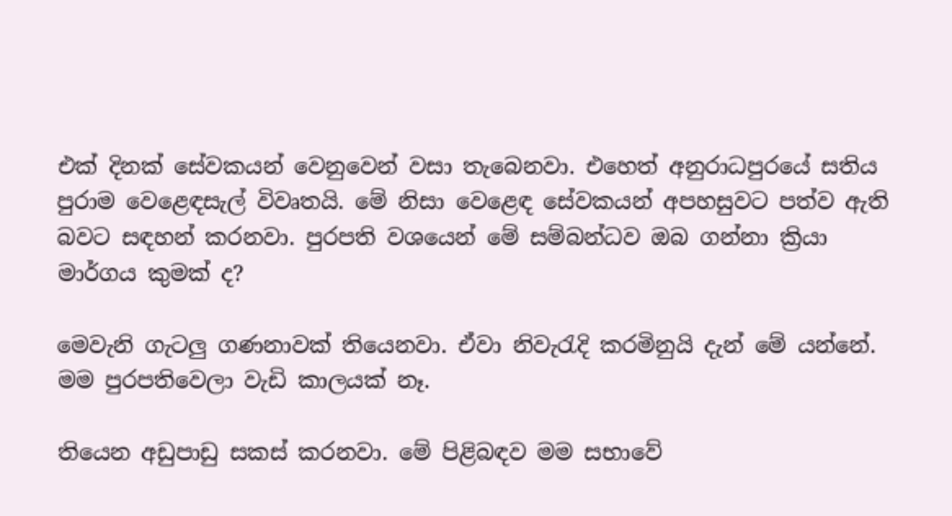එක් දිනක් සේවකයන් වෙනුවෙන් වසා තැබෙනවා. එහෙත් අනුරාධපුරයේ සතිය පුරාම වෙළෙඳසැල් විවෘතයි. මේ නිසා වෙළෙඳ සේවකයන් අපහසුවට පත්ව ඇති බවට සඳහන් කරනවා. පුරපති වශයෙන් මේ සම්බන්ධව ඔබ ගන්නා ක්‍රියා මාර්ගය කුමක් ද?

මෙවැනි ගැටලු ගණනාවක් තියෙනවා. ඒවා නිවැරැදි කරමිනුයි දැන් මේ යන්නේ. මම පුරපතිවෙලා වැඩි කාලයක් නෑ.

තියෙන අඩුපාඩු සකස් කරනවා. මේ පිළිබඳව මම සභාවේ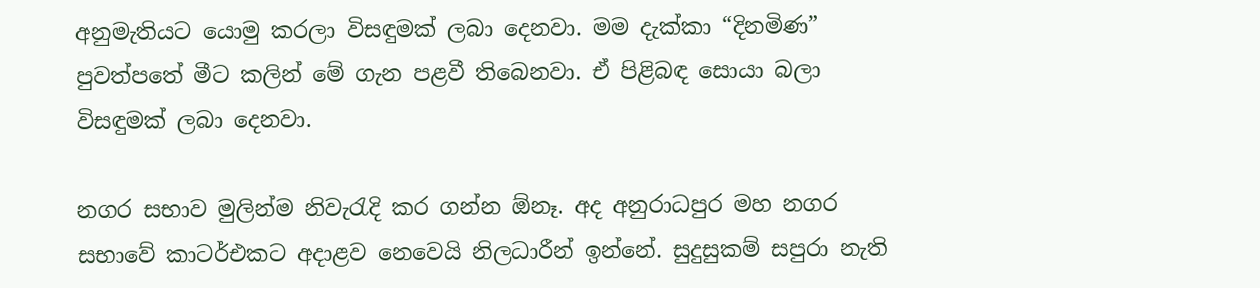අනුමැතියට යොමු කරලා විසඳුමක් ලබා දෙනවා. මම දැක්කා “දිනමිණ” පුවත්පතේ මීට කලින් මේ ගැන පළවී තිබෙනවා. ඒ පිළිබඳ සොයා බලා විසඳුමක් ලබා දෙනවා.

නගර සභාව මුලින්ම නිවැරැදි කර ගන්න ඕනෑ. අද අනුරාධපුර මහ නගර සභාවේ කාටර්එකට අදාළව නෙවෙයි නිලධාරීන් ඉන්නේ. සුදුසුකම් සපුරා නැති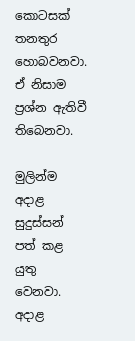කොටසක් තනතුර හොබවනවා. ඒ නිසාම ප්‍රශ්න ඇතිවී තිබෙනවා.

මුලින්ම අදාළ සුදුස්සන් පත් කළ යුතු වෙනවා. අදාළ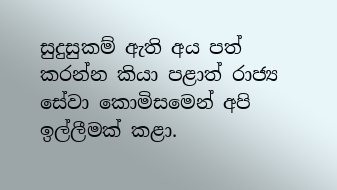සුදුසුකම් ඇති අය පත් කරන්න කියා පළාත් රාජ්‍ය සේවා කොමිසමෙන් අපි ඉල්ලීමක් කළා.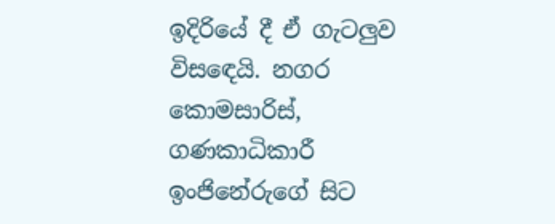ඉදිරියේ දී ඒ ගැටලුව විසඳෙයි. නගර කොමසාරිස්, ගණකාධිකාරී ඉංජිනේරුගේ සිට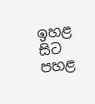ඉහළ සිට පහළ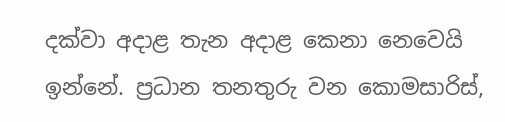දක්වා අදාළ තැන අදාළ කෙනා නෙවෙයි ඉන්නේ. ප්‍රධාන තනතුරු වන කොමසාරිස්,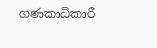ගණකාධිකාරී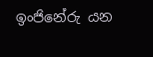ඉංජිනේරු යන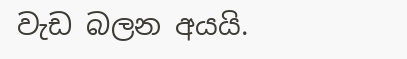වැඩ බලන අයයි.